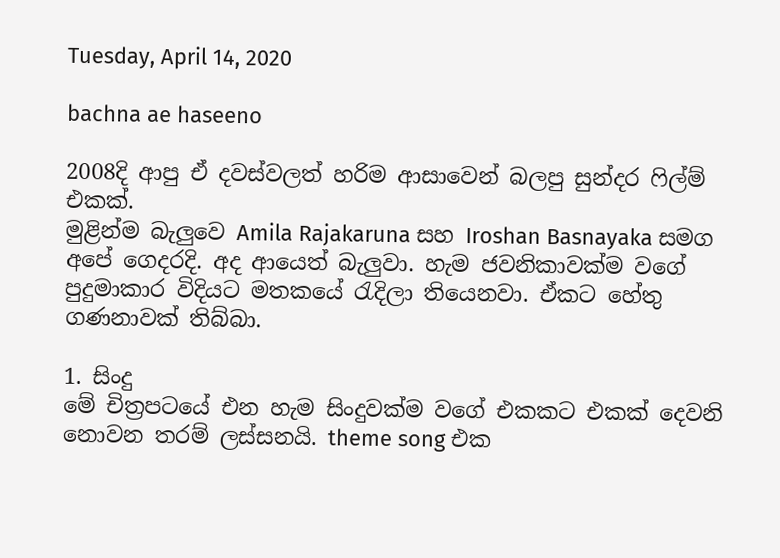Tuesday, April 14, 2020

bachna ae haseeno

2008දි ආපු ඒ දවස්වලත් හරිම ආසාවෙන් බලපු සුන්දර ෆිල්ම් එකක්.
මුළින්ම බැලුවෙ Amila Rajakaruna සහ Iroshan Basnayaka සමග අපේ ගෙදරදි. අද ආයෙත් බැලුවා. හැම ජවනිකාවක්ම වගේ පුදුමාකාර විදියට මතකයේ රැදිලා තියෙනවා. ඒකට හේතු ගණනාවක් තිබ්බා.

1. සිංදු
මේ චිත්‍රපටයේ එන හැම සිංදුවක්ම වගේ එකකට එකක් දෙවනි නොවන තරම් ලස්සනයි. theme song එක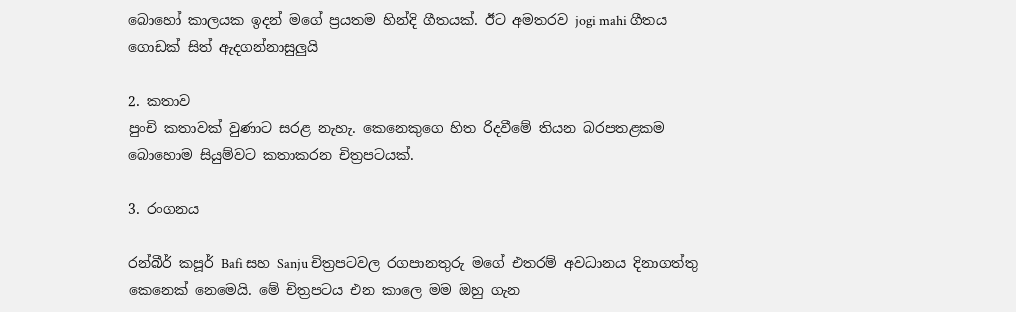බොහෝ කාලයක ඉදන් මගේ ප්‍රයතම හින්දි ගීතයක්. ඊට අමතරව jogi mahi ගීතය ගොඩක් සිත් ඇදගන්නාසුලුයි

2. කතාව
පුංචි කතාවක් වුණාට සරළ නැහැ. කෙනෙකුගෙ හිත රිදවීමේ තියන බරපතළකම බොහොම සියුම්වට කතාකරන චිත්‍රපටයක්.

3. රංගනය

රන්බීර් කපූර් Bafi සහ Sanju චිත්‍රපටවල රගපානතුරු මගේ එතරම් අවධානය දිනාගත්තු කෙනෙක් නෙමෙයි. මේ චිත්‍රපටය එන කාලෙ මම ඔහු ගැන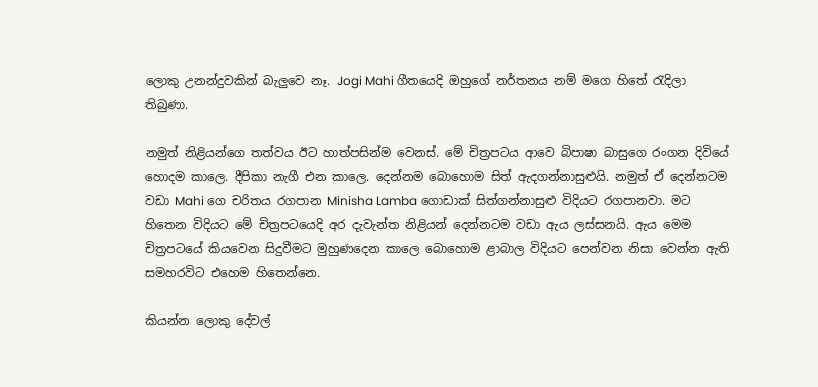ලොකු උනන්දුවකින් බැලුවෙ නෑ. Jogi Mahi ගීතයෙදි ඔහුගේ නර්තනය නම් මගෙ හිතේ රැදිලා තිබුණා.

නමුත් නිළියන්ගෙ තත්වය ඊට හාත්පසින්ම වෙනස්. මේ චිත්‍රපටය ආවෙ බිපාෂා බාසුගෙ රංගන දිවියේ හොදම කාලෙ. දීපිකා නැගී එන කාලෙ. දෙන්නම බොහොම සිත් ඇදගන්නාසුළුයි. නමුත් ඒ දෙන්නටම වඩා Mahi ගෙ චරිතය රගපාන Minisha Lamba ගොඩාක් සිත්ගන්නාසුළු විදියට රගපානවා. මට හිතෙන විදියට මේ චිත්‍රපටයෙදි අර දැවැන්ත නිළියන් දෙන්නටම වඩා ඇය ලස්සනයි. ඇය මෙම චිත්‍රපටයේ කියවෙන සිදුවීමට මුහුණදෙන කාලෙ බොහොම ළාබාල විදියට පෙන්වන නිසා වෙන්න ඇති සමහරවිට එහෙම හිතෙන්නෙ.

කියන්න ලොකු දේවල්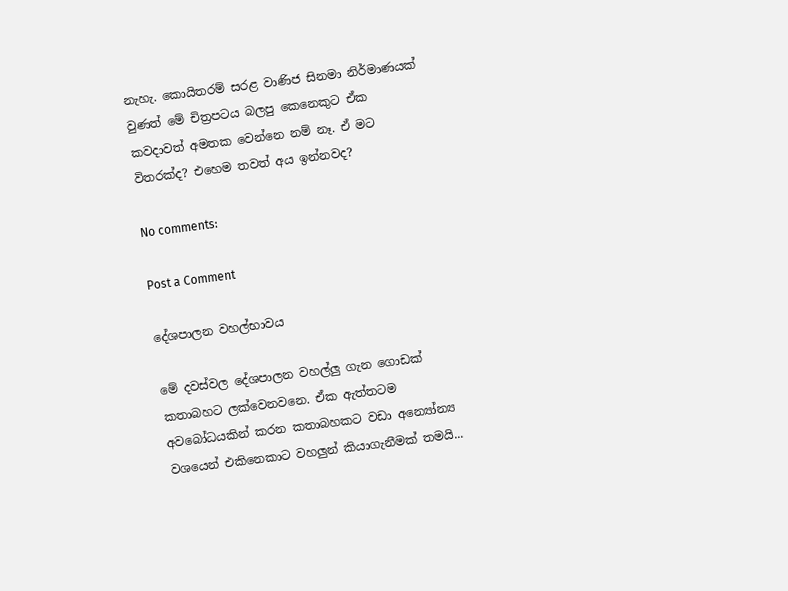නැහැ. කොයිතරම් සරළ වාණිජ සිනමා නිර්මාණයක් වුණත් මේ චිත්‍රපටය බලපු කෙනෙකුට ඒක කවදාවත් අමතක වෙන්නෙ නම් නෑ. ඒ මට විතරක්ද? එහෙම තවත් අය ඉන්නවද?

No comments:

Post a Comment

දේශපාලන වහල්භාවය

මේ දවස්වල දේශපාලන වහල්ලු ගැන ගොඩක් කතාබහට ලක්වෙනවනෙ. ඒක ඇත්තටම අවබෝධයකින් කරන කතාබහකට වඩා අන්‍යෝන්‍ය වශයෙන් එකිනෙකාට වහලුන් කියාගැනීමක් තමයි...